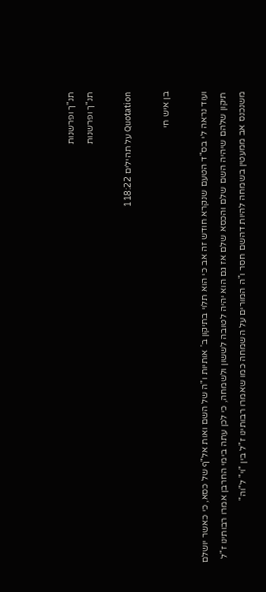תנ"ך ופרשנות
תנ"ך ופרשנות

Quotation על תהילים 118:22

בן איש חי

ועוד נראה לי בס"ד הטעם שנקרא חודש זה אב כי הוא תלוי בתיקון ב' אותיות ו"ה של השם ואות אל"ף של כסא, כי כאשר יושלם תיקון שלהם שיהיה השם שלם והכסא שלם אז גם הוא יהיה לטובה לששון ולשמחה, כי לכן עתה בימי החרבן אמרו רבותינו ז"ל משנכנס אב ממעטין בשמחה להיות דהשם חסר ו"ה המורים על השמחה כמו שאמרו רבותינו ז"ל בין "וי" ל"וה"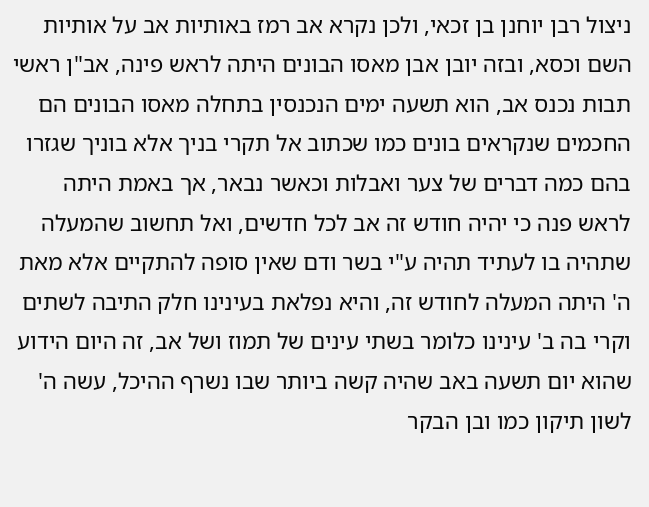ניצול רבן יוחנן בן זכאי, ולכן נקרא אב רמז באותיות אב על אותיות השם וכסא, ובזה יובן אבן מאסו הבונים היתה לראש פינה, אב"ן ראשי תבות נכנס אב, הוא תשעה ימים הנכנסין בתחלה מאסו הבונים הם החכמים שנקראים בונים כמו שכתוב אל תקרי בניך אלא בוניך שגזרו בהם כמה דברים של צער ואבלות וכאשר נבאר, אך באמת היתה לראש פנה כי יהיה חודש זה אב לכל חדשים, ואל תחשוב שהמעלה שתהיה בו לעתיד תהיה ע"י בשר ודם שאין סופה להתקיים אלא מאת ה' היתה המעלה לחודש זה, והיא נפלאת בעינינו חלק התיבה לשתים וקרי בה ב' עינינו כלומר בשתי עינים של תמוז ושל אב, זה היום הידוע שהוא יום תשעה באב שהיה קשה ביותר שבו נשרף ההיכל, עשה ה' לשון תיקון כמו ובן הבקר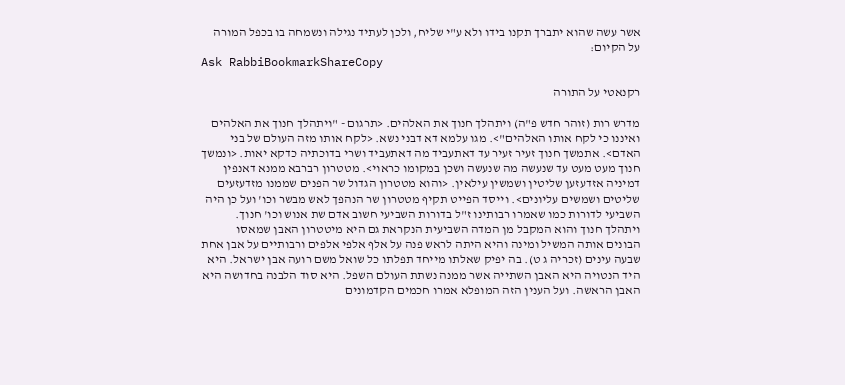אשר עשה שהוא יתברך תקנו בידו ולא ע"י שליח, ולכן לעתיד נגילה ונשמחה בו בכפל המורה על הקיום:
Ask RabbiBookmarkShareCopy

רקנאטי על התורה

מדרש רות (זוהר חדש פ"ה) ויתהלך חנוך את האלהים. <תרגום - "ויתהלך חנוך את האלהים ואיננו כי לקח אותו האלהים">. מגו עלמא דא דבני נשא. <לקח אותו מזה העולם של בני האדם>. אתמשך חנוך זעיר זעיר עד דאתעביד מה דאתעביד ושרי בדוכתיה כדקא יאות. <ונמשך חנוך מעט מעט עד שנעשה מה שנעשה ושכן במקומו כראוי>. מטטרון רברבא ממנא דאנפין דמיניה אזדעזען שליטין ושמשין עילאין. <והוא מטטרון הגדול שר הפנים שממנו מזדעזעים שליטים ושמשים עליונים>. וייסד הפייט תקיף מטטרון שר הנהפך לאש מבשר וכו' ועל כן היה השביעי לדורות כמו שאמרו רבותינו ז"ל בדורות השביעי חשוב אדם שת אנוש וכו' חנוך. ויתהלך חנוך והוא המקבל מן המדה השביעית הנקראת גם היא מיטטרון האבן שמאסו הבונים אותה המשיל ומינה והיא היתה לראש פנה על אלף אלפי אלפים ורבותיים על אבן אחת שבעה עינים (זכריה ג ט). בה יפיק שאלתו מייחד תפלתו כל שואל משם רועה אבן ישראל. היא היד הנטויה היא האבן השתייה אשר ממנה נשתת העולם השפל. היא סוד הלבנה בחדושה היא האבן הראשה. ועל הענין הזה המופלא אמרו חכמים הקדמונים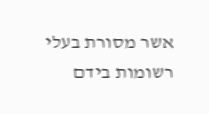אשר מסורת בעלי רשומות בידם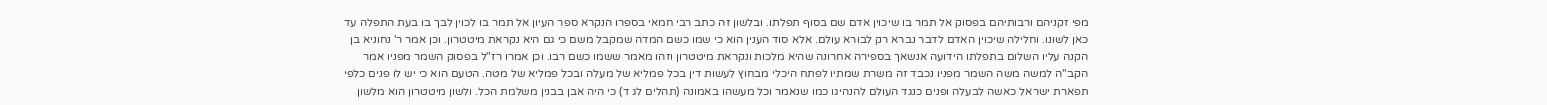מפי זקניהם ורבותיהם בפסוק אל תמר בו שיכוין אדם שם בסוף תפלתו. ובלשון זה כתב רבי חמאי בספרו הנקרא ספר העיון אל תמר בו לכוין לבך בו בעת התפלה עד כאן לשונו. וחלילה שיכוין האדם לדבר נברא רק לבורא עולם. אלא סוד הענין הוא כי שמו כשם המדה שמקבל משם כי גם היא נקראת מיטטרון. וכן אמר ר' נחוניא בן הקנה עליו השלום בתפלתו הידועה אנשאך בספירה אחרונה שהיא מלכות ונקראת מיטטרון וזהו מאמר ששמו כשם רבו. וכן אמרו רז"ל בפסוק השמר מפניו אמר הקב"ה למשה משה השמר מפניו נכבד זה משרת שמתיו לפתח היכלי מבחוץ לעשות דין בכל פמליא של מעלה ובכל פמליא של מטה. הטעם הוא כי יש לו פנים כלפי תפארת ישראל כאשה לבעלה ופנים כנגד העולם להנהיגו כמו שנאמר וכל מעשהו באמונה (תהלים לג ד) כי היה אבן בבנין משלמת הכל. ולשון מיטטרון הוא מלשון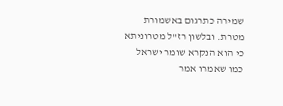שמירה כתרגום באשמורת מטרת. ובלשון רז"ל מטרוניתא כי הוא הנקרא שומר ישראל כמו שאמרו אמר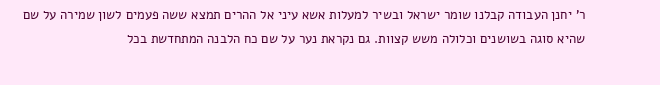ר' יחנן העבודה קבלנו שומר ישראל ובשיר למעלות אשא עיני אל ההרים תמצא ששה פעמים לשון שמירה על שם שהיא סוגה בשושנים וכלולה משש קצוות. גם נקראת נער על שם כח הלבנה המתחדשת בכל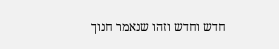חדש וחדש וזהו שנאמר חנוך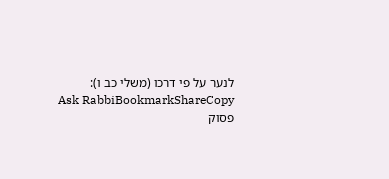לנער על פי דרכו (משלי כב ו):
Ask RabbiBookmarkShareCopy
פסוק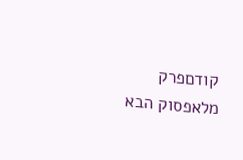קודםפרק מלאפסוק הבא